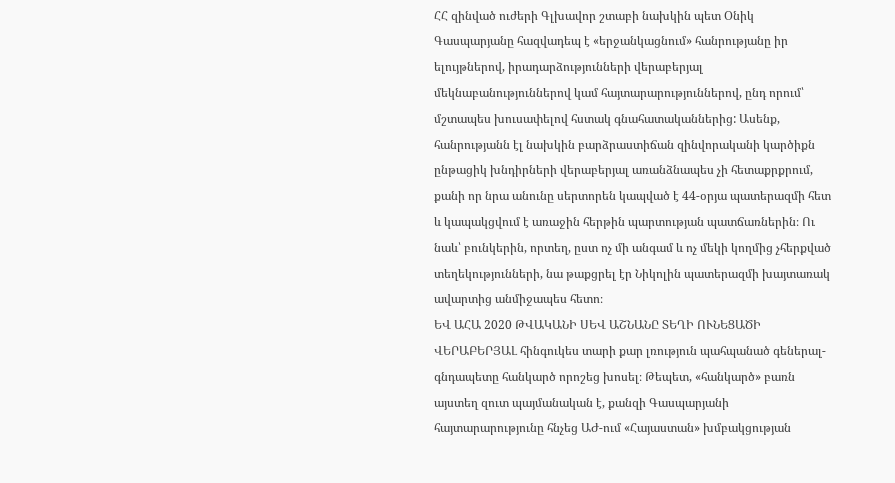ՀՀ զինված ուժերի Գլխավոր շտաբի նախկին պետ Օնիկ Գասպարյանը հազվադեպ է «երջանկացնում» հանրությանը իր ելույթներով, իրադարձությունների վերաբերյալ մեկնաբանություններով կամ հայտարարություններով, ընդ որում՝ մշտապես խուսափելով հստակ գնահատականներից: Ասենք, հանրությանն էլ նախկին բարձրաստիճան զինվորականի կարծիքն ընթացիկ խնդիրների վերաբերյալ առանձնապես չի հետաքրքրում, քանի որ նրա անունը սերտորեն կապված է 44-օրյա պատերազմի հետ և կապակցվում է առաջին հերթին պարտության պատճառներին։ Ու նաև՝ բունկերին, որտեղ, ըստ ոչ մի անգամ և ոչ մեկի կողմից չհերքված տեղեկությունների, նա թաքցրել էր Նիկոլին պատերազմի խայտառակ ավարտից անմիջապես հետո։
ԵՎ ԱՀԱ 2020 ԹՎԱԿԱՆԻ ՍԵՎ ԱՇՆԱՆԸ ՏԵՂԻ ՈՒՆԵՑԱԾԻ ՎԵՐԱԲԵՐՅԱԼ հինգուկես տարի քար լռություն պահպանած գեներալ-գնդապետը հանկարծ որոշեց խոսել։ Թեպետ, «հանկարծ» բառն այստեղ զուտ պայմանական է, քանզի Գասպարյանի հայտարարությունը հնչեց ԱԺ-ում «Հայաստան» խմբակցության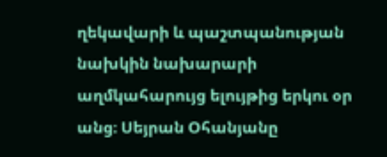ղեկավարի և պաշտպանության նախկին նախարարի աղմկահարույց ելույթից երկու օր անց։ Սեյրան Օհանյանը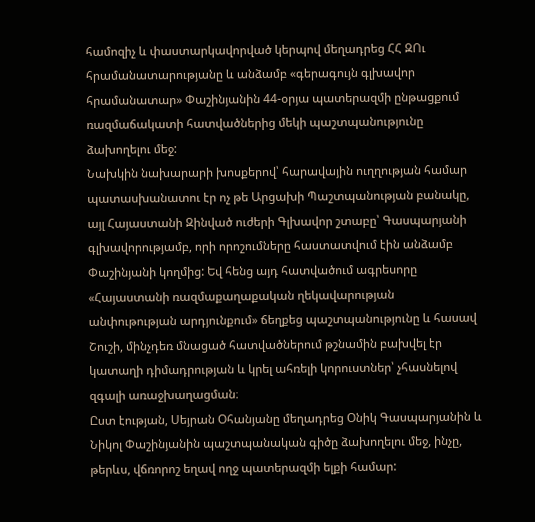համոզիչ և փաստարկավորված կերպով մեղադրեց ՀՀ ԶՈւ հրամանատարությանը և անձամբ «գերագույն գլխավոր հրամանատար» Փաշինյանին 44-օրյա պատերազմի ընթացքում ռազմաճակատի հատվածներից մեկի պաշտպանությունը ձախողելու մեջ:
Նախկին նախարարի խոսքերով՝ հարավային ուղղության համար պատասխանատու էր ոչ թե Արցախի Պաշտպանության բանակը, այլ Հայաստանի Զինված ուժերի Գլխավոր շտաբը՝ Գասպարյանի գլխավորությամբ, որի որոշումները հաստատվում էին անձամբ Փաշինյանի կողմից: Եվ հենց այդ հատվածում ագրեսորը «Հայաստանի ռազմաքաղաքական ղեկավարության անփութության արդյունքում» ճեղքեց պաշտպանությունը և հասավ Շուշի, մինչդեռ մնացած հատվածներում թշնամին բախվել էր կատաղի դիմադրության և կրել ահռելի կորուստներ՝ չհասնելով զգալի առաջխաղացման։
Ըստ էության, Սեյրան Օհանյանը մեղադրեց Օնիկ Գասպարյանին և Նիկոլ Փաշինյանին պաշտպանական գիծը ձախողելու մեջ, ինչը, թերևս, վճռորոշ եղավ ողջ պատերազմի ելքի համար: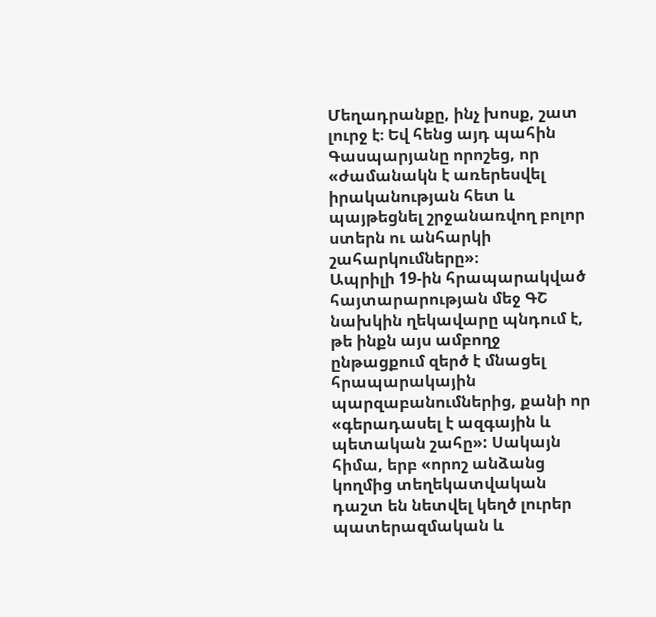Մեղադրանքը, ինչ խոսք, շատ լուրջ է։ Եվ հենց այդ պահին Գասպարյանը որոշեց, որ «ժամանակն է առերեսվել իրականության հետ և պայթեցնել շրջանառվող բոլոր ստերն ու անհարկի շահարկումները»։
Ապրիլի 19-ին հրապարակված հայտարարության մեջ ԳՇ նախկին ղեկավարը պնդում է, թե ինքն այս ամբողջ ընթացքում զերծ է մնացել հրապարակային պարզաբանումներից, քանի որ «գերադասել է ազգային և պետական շահը»: Սակայն հիմա, երբ «որոշ անձանց կողմից տեղեկատվական դաշտ են նետվել կեղծ լուրեր պատերազմական և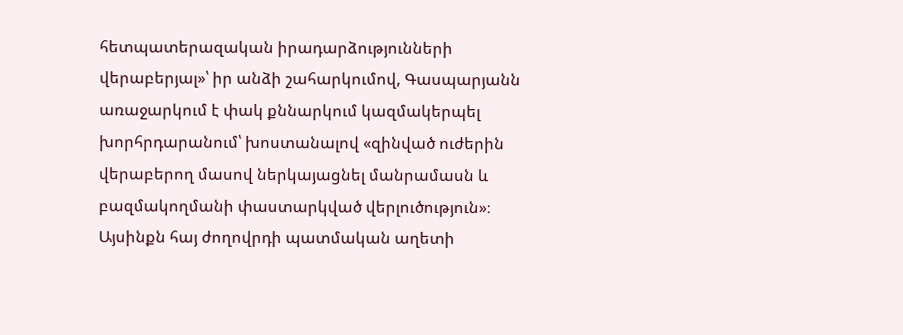հետպատերազական իրադարձությունների վերաբերյալ»՝ իր անձի շահարկումով, Գասպարյանն առաջարկում է փակ քննարկում կազմակերպել խորհրդարանում՝ խոստանալով «զինված ուժերին վերաբերող մասով ներկայացնել մանրամասն և բազմակողմանի փաստարկված վերլուծություն»։
Այսինքն հայ ժողովրդի պատմական աղետի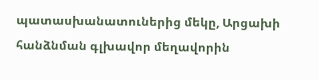պատասխանատուներից մեկը, Արցախի հանձնման գլխավոր մեղավորին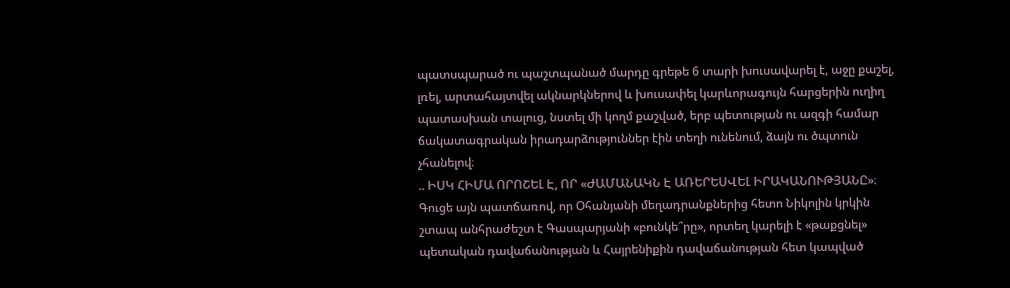պատսպարած ու պաշտպանած մարդը գրեթե 6 տարի խուսավարել է, աջը քաշել, լռել, արտահայտվել ակնարկներով և խուսափել կարևորագույն հարցերին ուղիղ պատասխան տալուց, նստել մի կողմ քաշված, երբ պետության ու ազգի համար ճակատագրական իրադարձություններ էին տեղի ունենում, ձայն ու ծպտուն չհանելով։
.. ԻՍԿ ՀԻՄԱ ՈՐՈՇԵԼ Է, ՈՐ «ԺԱՄԱՆԱԿՆ Է ԱՌԵՐԵՍՎԵԼ ԻՐԱԿԱՆՈՒԹՅԱՆԸ»։ Գուցե այն պատճառով, որ Օհանյանի մեղադրանքներից հետո Նիկոլին կրկին շտապ անհրաժեշտ է Գասպարյանի «բունկե՞րը», որտեղ կարելի է «թաքցնել» պետական դավաճանության և Հայրենիքին դավաճանության հետ կապված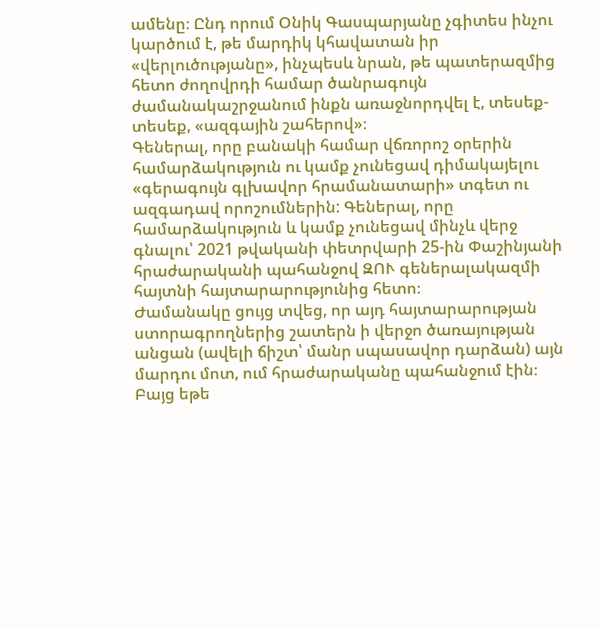ամենը։ Ընդ որում Օնիկ Գասպարյանը չգիտես ինչու կարծում է, թե մարդիկ կհավատան իր «վերլուծությանը», ինչպեսև նրան, թե պատերազմից հետո ժողովրդի համար ծանրագույն ժամանակաշրջանում ինքն առաջնորդվել է, տեսեք-տեսեք, «ազգային շահերով»։
Գեներալ, որը բանակի համար վճռորոշ օրերին համարձակություն ու կամք չունեցավ դիմակայելու «գերագույն գլխավոր հրամանատարի» տգետ ու ազգադավ որոշումներին: Գեներալ, որը համարձակություն և կամք չունեցավ մինչև վերջ գնալու՝ 2021 թվականի փետրվարի 25-ին Փաշինյանի հրաժարականի պահանջով ԶՈՒ գեներալակազմի հայտնի հայտարարությունից հետո։
Ժամանակը ցույց տվեց, որ այդ հայտարարության ստորագրողներից շատերն ի վերջո ծառայության անցան (ավելի ճիշտ՝ մանր սպասավոր դարձան) այն մարդու մոտ, ում հրաժարականը պահանջում էին։ Բայց եթե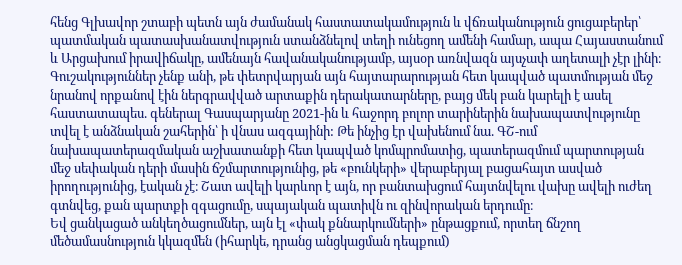հենց Գլխավոր շտաբի պետն այն ժամանակ հաստատակամություն և վճռականություն ցուցաբերեր՝ պատմական պատասխանատվություն ստանձնելով տեղի ունեցող ամենի համար, ապա Հայաստանում և Արցախում իրավիճակը, ամենայն հավանականությամբ, այսօր առնվազն այսչափ աղետալի չէր լինի։
Գուշակություններ չենք անի, թե փետրվարյան այն հայտարարության հետ կապված պատմության մեջ նրանով որքանով էին ներգրավված արտաքին դերակատարները, բայց մեկ բան կարելի է ասել հաստատապես. գեներալ Գասպարյանը 2021-ին և հաջորդ բոլոր տարիներին նախապատվությունը տվել է անձնական շահերին՝ ի վնաս ազգայինի: Թե ինչից էր վախենում նա. ԳՇ-ում նախապատերազմական աշխատանքի հետ կապված կոմպրոմատից, պատերազմում պարտության մեջ սեփական դերի մասին ճշմարտությունից, թե «բունկերի» վերաբերյալ բացահայտ ասված իրողությունից, էական չէ։ Շատ ավելի կարևոր է այն, որ բանտախցում հայտնվելու վախը ավելի ուժեղ գտնվեց, քան պարտքի զգացումը, սպայական պատիվն ու զինվորական երդումը։
Եվ ցանկացած անկեղծացումներ, այն էլ «փակ քննարկումների» ընթացքում, որտեղ ճնշող մեծամասնություն կկազմեն (իհարկե, դրանց անցկացման դեպքում)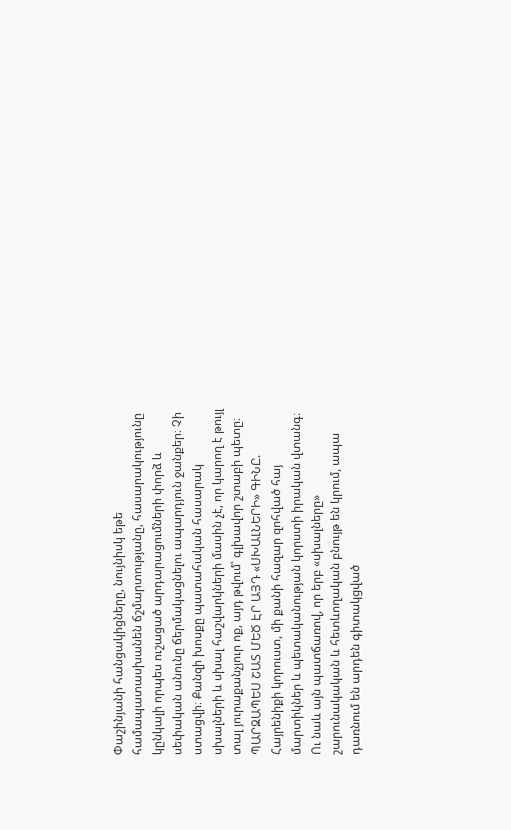Փաշինյանի հանցակիցները, նույնիսկ եթե համապատասխանեն ճշմարտությանը, հասարակությունը կընկալի որպես ուշացած արդարացումների փորձ և սեփական անունը ճերմակացնելու ապարդյուն ջանքեր։ Չի ստացվի։ Քանզի խոսքը պատահական հասարակ սխալների և սխալ հաշվարկների մասին չէ, որ կարող է թույլ տալ յուրաքանչյուր ոք, այդ թվում՝ գլխավոր շտաբի պետը։
ՊԱՐԶԱՊԵՍ ՇԱՏ ՄԵԾ ԷՐ ԱՅԴ «ՍԽԱԼՆԵՐԻ» ԳԻՆԸ. Հայրենիքի կորուստ, մի քանի հազար զոհված հայ մարտիկներ և պետականության կորստի իրական վտանգ։ Ու նաև այն պատճառով, որ երբ «սխալները» շարունակական և հետևողական բնույթ են կրում, ապա դառնում են արդեն գիտակցված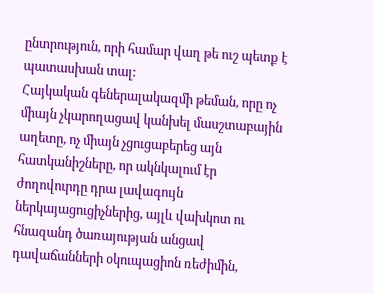ընտրություն, որի համար վաղ թե ուշ պետք է պատասխան տալ:
Հայկական գեներալակազմի թեման, որը ոչ միայն չկարողացավ կանխել մասշտաբային աղետը, ոչ միայն չցուցաբերեց այն հատկանիշները, որ ակնկալում էր ժողովուրդը դրա լավագույն ներկայացուցիչներից, այլև վախկոտ ու հնազանդ ծառայության անցավ դավաճանների օկուպացիոն ռեժիմին,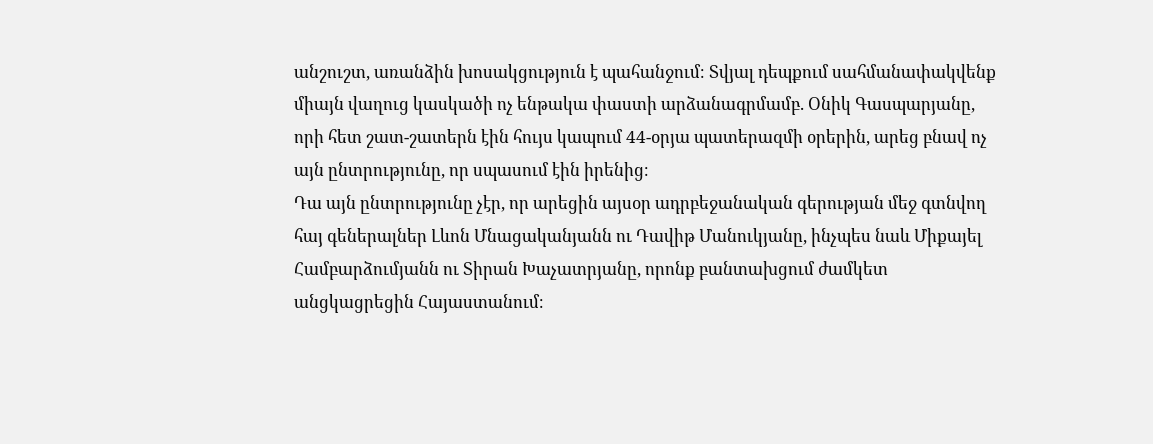անշուշտ, առանձին խոսակցություն է պահանջում։ Տվյալ դեպքում սահմանափակվենք միայն վաղուց կասկածի ոչ ենթակա փաստի արձանագրմամբ. Օնիկ Գասպարյանը, որի հետ շատ-շատերն էին հույս կապում 44-օրյա պատերազմի օրերին, արեց բնավ ոչ այն ընտրությունը, որ սպասում էին իրենից։
Դա այն ընտրությունը չէր, որ արեցին այսօր ադրբեջանական գերության մեջ գտնվող հայ գեներալներ Լևոն Մնացականյանն ու Դավիթ Մանուկյանը, ինչպես նաև Միքայել Համբարձումյանն ու Տիրան Խաչատրյանը, որոնք բանտախցում ժամկետ անցկացրեցին Հայաստանում։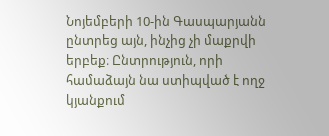Նոյեմբերի 10-ին Գասպարյանն ընտրեց այն, ինչից չի մաքրվի երբեք։ Ընտրություն, որի համաձայն նա ստիպված է ողջ կյանքում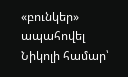«բունկեր» ապահովել Նիկոլի համար՝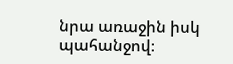նրա առաջին իսկ պահանջով։